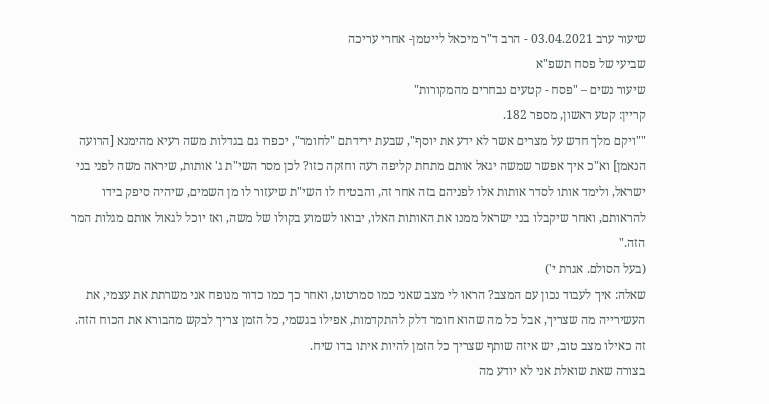שיעור ערב 03.04.2021 - הרב ד"ר מיכאל לייטמן- אחרי עריכה
שביעי של פסח תשפ"א
שיעור נשים – "פסח - קטעים נבחרים מהמקורות"
קריין: קטע ראשון, מספר 182.
""ויקם מלך חדש על מצרים אשר לא ידע את יוסף", שבעת ירידתם "לחומר", יכפרו גם בגדלות משה רעיא מהימנא [הרועה הנאמן] וא"כ איך אפשר שמשה יגאל אותם מתחת קליפה רעה וחזקה כזו? לכן מסר השי"ת ג' אותות, שיראה משה לפני בני ישראל, ולימד אותו לסדר אותות אלו לפניהם בזה אחר זה, והבטיח לו השי"ת שיעזור לו מן השמים, שיהיה סיפק בידו להראותם, ואחר שיקבלו בני ישראל ממנו את האותות האלו, יבואו לשמוע בקולו של משה, ואז יוכל לגאול אותם מגלות המר הזה."
(בעל הסולם. אגרת י')
שאלה: איך לעבוד נכון עם המצב? הראו לי מצב שאני כמו סמרטוט, ואחר כך כמו כדור מנופח אני משרתת את עצמי, את העשירייה מה שצריך, אבל כל מה שהוא חומר דלק להתקדמות, אפילו בגשמי, כל הזמן צריך לבקש מהבורא את הכוח הזה. זה כאילו מצב טוב, יש איזה שותף שצריך כל הזמן להיות איתו בדו שיח.
בצורה שאת שואלת אני לא יודע מה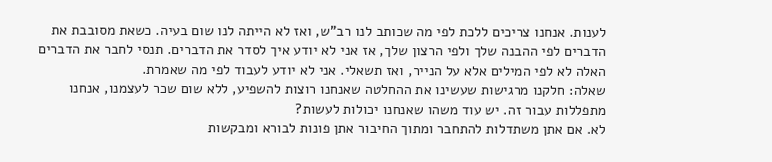לענות. אנחנו צריכים ללכת לפי מה שכותב לנו רב"ש, ואז לא הייתה לנו שום בעיה. כשאת מסובבת את הדברים לפי ההבנה שלך ולפי הרצון שלך, אז אני לא יודע איך לסדר את הדברים. תנסי לחבר את הדברים האלה לא לפי המילים אלא על הנייר, ואז תשאלי. אני לא יודע לעבוד לפי מה שאמרת.
שאלה: חלקנו מרגישות שעשינו את ההחלטה שאנחנו רוצות להשפיע, ללא שום שכר לעצמנו, אנחנו מתפללות עבור זה. יש עוד משהו שאנחנו יכולות לעשות?
לא. אם אתן משתדלות להתחבר ומתוך החיבור אתן פונות לבורא ומבקשות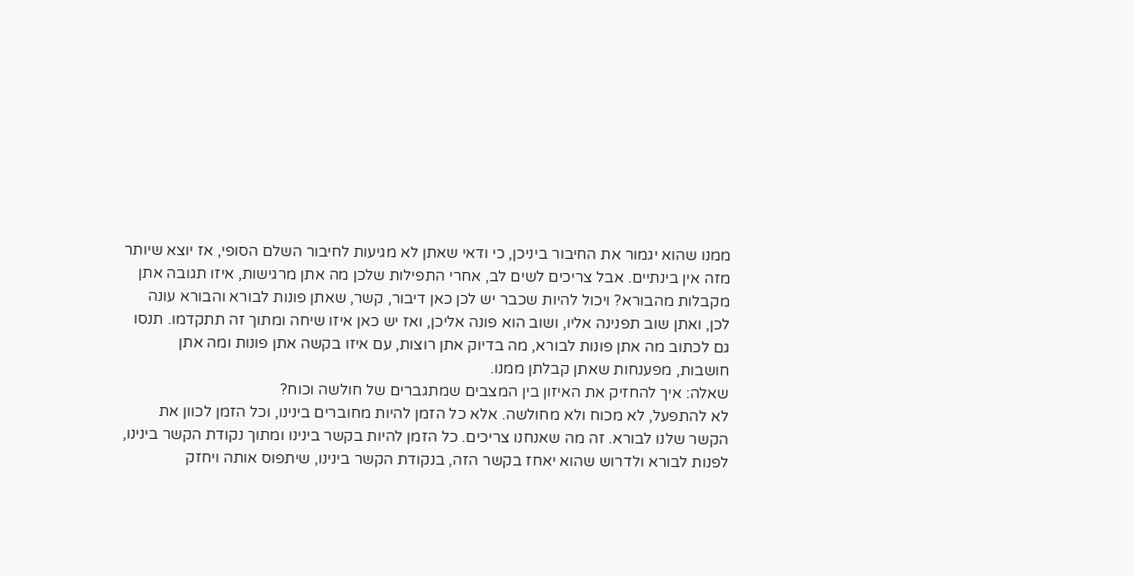ממנו שהוא יגמור את החיבור ביניכן, כי ודאי שאתן לא מגיעות לחיבור השלם הסופי, אז יוצא שיותר מזה אין בינתיים. אבל צריכים לשים לב, אחרי התפילות שלכן מה אתן מרגישות, איזו תגובה אתן מקבלות מהבורא? ויכול להיות שכבר יש לכן כאן דיבור, קשר, שאתן פונות לבורא והבורא עונה לכן, ואתן שוב תפנינה אליו, ושוב הוא פונה אליכן, ואז יש כאן איזו שיחה ומתוך זה תתקדמו. תנסו גם לכתוב מה אתן פונות לבורא, מה בדיוק אתן רוצות, עם איזו בקשה אתן פונות ומה אתן חושבות, מפענחות שאתן קבלתן ממנו.
שאלה: איך להחזיק את האיזון בין המצבים שמתגברים של חולשה וכוח?
לא להתפעל, לא מכוח ולא מחולשה. אלא כל הזמן להיות מחוברים בינינו, וכל הזמן לכוון את הקשר שלנו לבורא. זה מה שאנחנו צריכים. כל הזמן להיות בקשר בינינו ומתוך נקודת הקשר בינינו, לפנות לבורא ולדרוש שהוא יאחז בקשר הזה, בנקודת הקשר בינינו, שיתפוס אותה ויחזק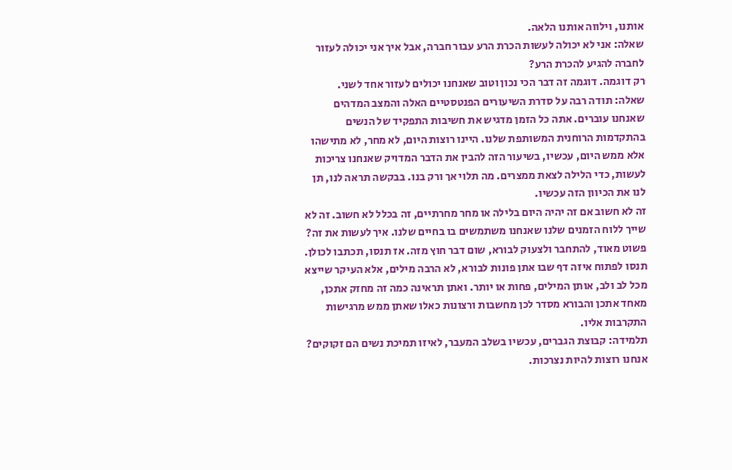אותנו, וילווה אותנו הלאה.
שאלה: אני לא יכולה לעשות הכרת הרע עבור חברה, אבל איך אני יכולה לעזור לחברה להגיע להכרת הרע?
רק דוגמה. דוגמה זה דבר הכי נכון וטוב שאנחנו יכולים לעזור אחד לשני.
שאלה: תודה רבה על סדרת השיעורים הפנטסטיים האלה והמצב המדהים שאנחנו עוברים. אתה כל הזמן מדגיש את חשיבות התפקיד של הנשים בהתקדמות הרוחנית המשותפת שלנו. היינו רוצות היום, לא מחר, לא מתישהו אלא ממש היום, עכשיו, בשיעור הזה להבין את הדבר המדויק שאנחנו צריכות לעשות, כדי הלילה לצאת ממצרים. מה תלוי אך ורק בנו. בבקשה תראה לנו, תן לנו את הכיוון הזה עכשיו.
זה לא חשוב אם זה יהיה היום בלילה או מחר מחרתיים, זה בכלל לא חשוב. זה לא שייך ללוח הזמנים שלנו שאנחנו משתמשים בו בחיים שלנו. איך לעשות את זה? פשוט מאוד, להתחבר ולצעוק לבורא, שום דבר חוץ מזה. אז תנסו, תכתבו לכולן. תנסו לפתוח איזה דף שבו אתן פונות לבורא, לא הרבה מילים, אלא העיקר שייצא מכל לב ולב, אותן המילים, פחות או יותר. ואתן תראינה כמה זה מחזק אתכן, מאחד אתכן והבורא מסדר לכן מחשבות ורצונות כאלו שאתן ממש מרגישות התקרבות אליו.
תלמידה: קבוצת הגברים, עכשיו בשלב המעבר, לאיזו תמיכת נשים הם זקוקים? אנחנו רוצות להיות נצרכות.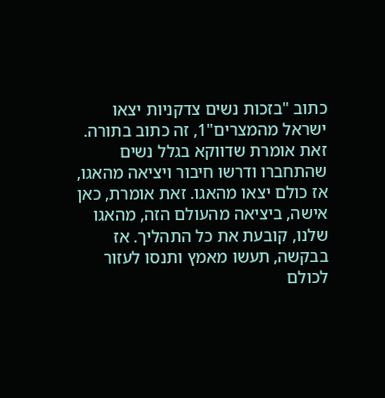כתוב "בזכות נשים צדקניות יצאו ישראל מהמצרים"1, זה כתוב בתורה. זאת אומרת שדווקא בגלל נשים שהתחברו ודרשו חיבור ויציאה מהאגו, אז כולם יצאו מהאגו. זאת אומרת, כאן אישה, ביציאה מהעולם הזה, מהאגו שלנו, קובעת את כל התהליך. אז בבקשה, תעשו מאמץ ותנסו לעזור לכולם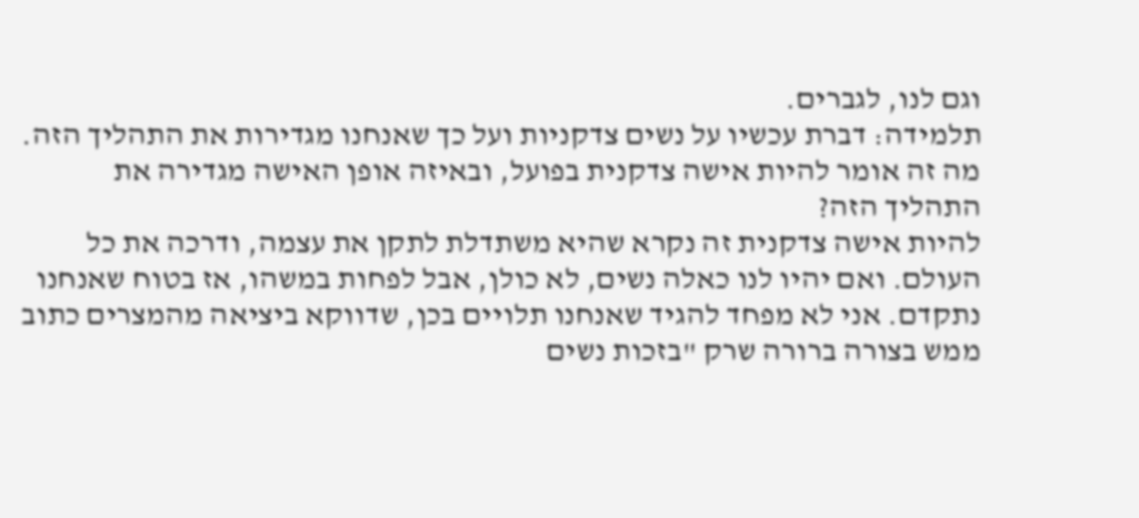וגם לנו, לגברים.
תלמידה: דברת עכשיו על נשים צדקניות ועל כך שאנחנו מגדירות את התהליך הזה. מה זה אומר להיות אישה צדקנית בפועל, ובאיזה אופן האישה מגדירה את התהליך הזה?
להיות אישה צדקנית זה נקרא שהיא משתדלת לתקן את עצמה, ודרכה את כל העולם. ואם יהיו לנו כאלה נשים, לא כולן, אבל לפחות במשהו, אז בטוח שאנחנו נתקדם. אני לא מפחד להגיד שאנחנו תלויים בכן, שדווקא ביציאה מהמצרים כתוב ממש בצורה ברורה שרק "בזכות נשים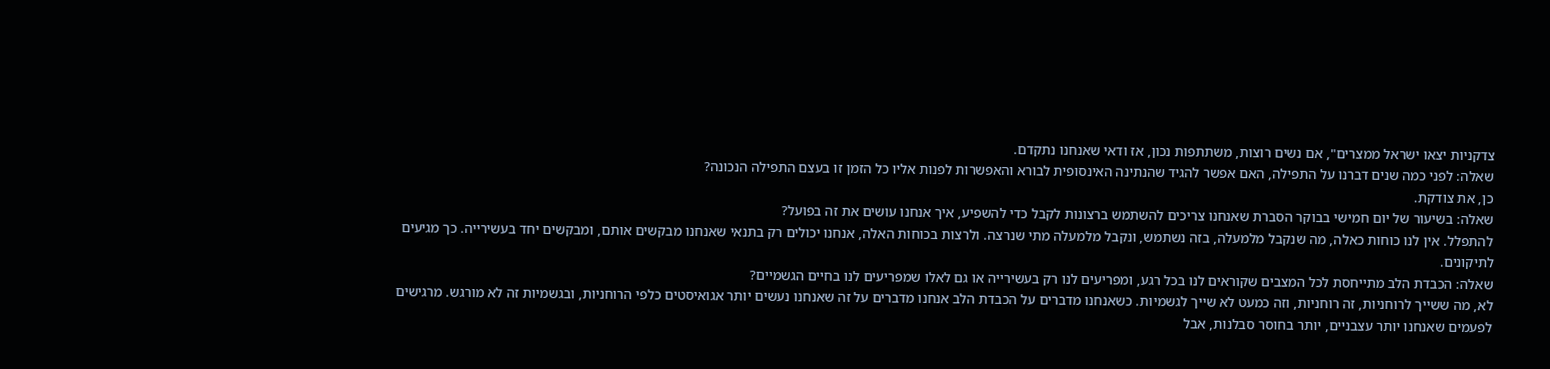צדקניות יצאו ישראל ממצרים", אם נשים רוצות, משתתפות נכון, אז ודאי שאנחנו נתקדם.
שאלה: לפני כמה שנים דברנו על התפילה, האם אפשר להגיד שהנתינה האינסופית לבורא והאפשרות לפנות אליו כל הזמן זו בעצם התפילה הנכונה?
כן, את צודקת.
שאלה: בשיעור של יום חמישי בבוקר הסברת שאנחנו צריכים להשתמש ברצונות לקבל כדי להשפיע, איך אנחנו עושים את זה בפועל?
להתפלל. אין לנו כוחות כאלה, מה שנקבל מלמעלה, בזה נשתמש, ונקבל מלמעלה מתי שנרצה. ולרצות בכוחות האלה, אנחנו יכולים רק בתנאי שאנחנו מבקשים אותם, ומבקשים יחד בעשירייה. כך מגיעים לתיקונים.
שאלה: הכבדת הלב מתייחסת לכל המצבים שקוראים לנו בכל רגע, ומפריעים לנו רק בעשירייה או גם לאלו שמפריעים לנו בחיים הגשמיים?
לא, מה ששייך לרוחניות, זה רוחניות, וזה כמעט לא שייך לגשמיות. כשאנחנו מדברים על הכבדת הלב אנחנו מדברים על זה שאנחנו נעשים יותר אגואיסטים כלפי הרוחניות, ובגשמיות זה לא מורגש. מרגישים לפעמים שאנחנו יותר עצבניים, יותר בחוסר סבלנות, אבל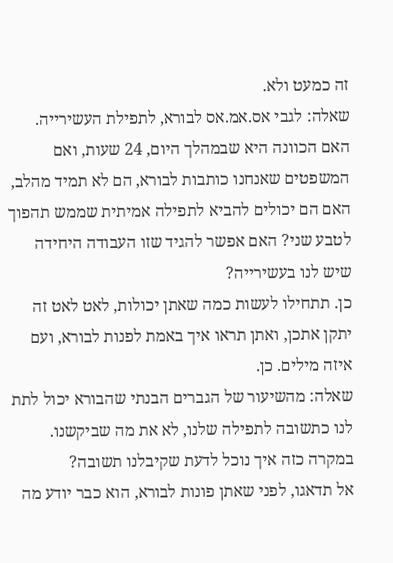זה כמעט ולא.
שאלה: לגבי אס.אמ.אס לבורא, לתפילת העשירייה. האם הכוונה היא שבמהלך היום, 24 שעות, ואם המשפטים שאנחנו כותבות לבורא, הם לא תמיד מהלב, האם הם יכולים להביא לתפילה אמיתית שממש תהפוך לטבע שני? האם אפשר להגיד שזו העבודה היחידה שיש לנו בעשירייה?
כן. תתחילו לעשות כמה שאתן יכולות, לאט לאט זה יתקן אתכן, ואתן תראו איך באמת לפנות לבורא, ועם איזה מילים. כן.
שאלה: מהשיעור של הגברים הבנתי שהבורא יכול לתת לנו כתשובה לתפילה שלנו, לא את מה שביקשנו. במקרה כזה איך נוכל לדעת שקיבלנו תשובה?
אל תדאגו, לפני שאתן פונות לבורא, הוא כבר יודע מה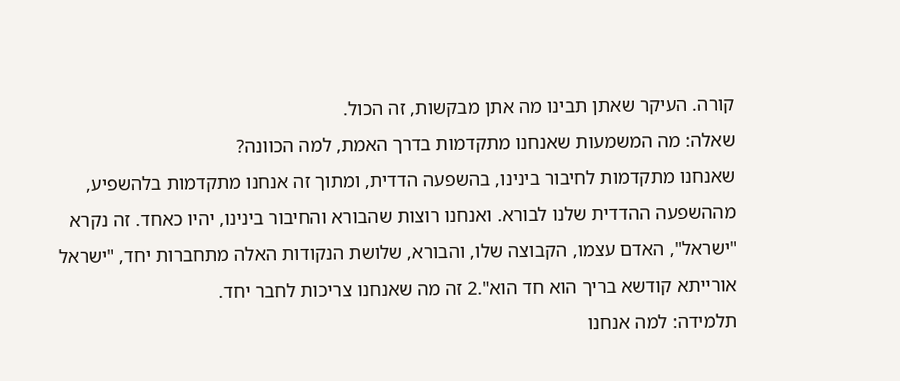קורה. העיקר שאתן תבינו מה אתן מבקשות, זה הכול.
שאלה: מה המשמעות שאנחנו מתקדמות בדרך האמת, למה הכוונה?
שאנחנו מתקדמות לחיבור בינינו, בהשפעה הדדית, ומתוך זה אנחנו מתקדמות בלהשפיע, מההשפעה ההדדית שלנו לבורא. ואנחנו רוצות שהבורא והחיבור בינינו, יהיו כאחד. זה נקרא "ישראל", האדם עצמו, הקבוצה שלו, והבורא, שלושת הנקודות האלה מתחברות יחד, "ישראל אורייתא קודשא בריך הוא חד הוא".2 זה מה שאנחנו צריכות לחבר יחד.
תלמידה: למה אנחנו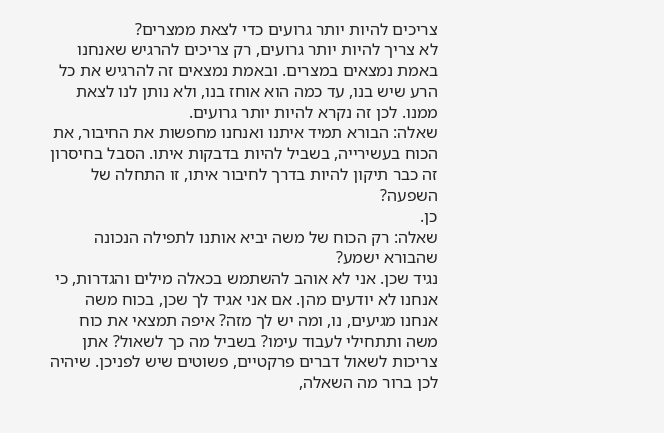צריכים להיות יותר גרועים כדי לצאת ממצרים?
לא צריך להיות יותר גרועים, רק צריכים להרגיש שאנחנו באמת נמצאים במצרים. ובאמת נמצאים זה להרגיש את כל הרע שיש בנו, עד כמה הוא אוחז בנו, ולא נותן לנו לצאת ממנו. לכן זה נקרא להיות יותר גרועים.
שאלה: הבורא תמיד איתנו ואנחנו מחפשות את החיבור, את הכוח בעשירייה, בשביל להיות בדבקות איתו. הסבל בחיסרון זה כבר תיקון להיות בדרך לחיבור איתו, זו התחלה של השפעה?
כן.
שאלה: רק הכוח של משה יביא אותנו לתפילה הנכונה שהבורא ישמע?
נגיד שכן. אני לא אוהב להשתמש בכאלה מילים והגדרות, כי אנחנו לא יודעים מהן. אם אני אגיד לך שכן, בכוח משה אנחנו מגיעים, נו, ומה יש לך מזה? איפה תמצאי את כוח משה ותתחילי לעבוד עימו? בשביל מה כך לשאול? אתן צריכות לשאול דברים פרקטיים, פשוטים שיש לפניכן. שיהיה לכן ברור מה השאלה,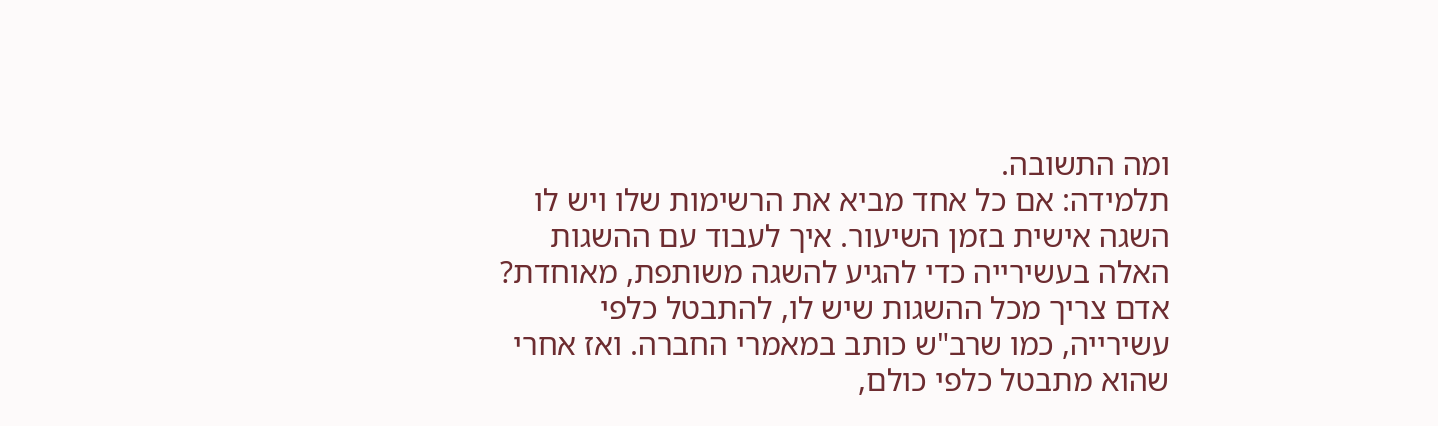ומה התשובה.
תלמידה: אם כל אחד מביא את הרשימות שלו ויש לו השגה אישית בזמן השיעור. איך לעבוד עם ההשגות האלה בעשירייה כדי להגיע להשגה משותפת, מאוחדת?
אדם צריך מכל ההשגות שיש לו, להתבטל כלפי עשירייה, כמו שרב"ש כותב במאמרי החברה. ואז אחרי שהוא מתבטל כלפי כולם,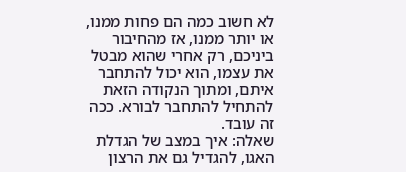לא חשוב כמה הם פחות ממנו, או יותר ממנו, אז מהחיבור ביניכם, רק אחרי שהוא מבטל את עצמו, הוא יכול להתחבר איתם, ומתוך הנקודה הזאת להתחיל להתחבר לבורא. ככה זה עובד.
שאלה: איך במצב של הגדלת האגו, להגדיל גם את הרצון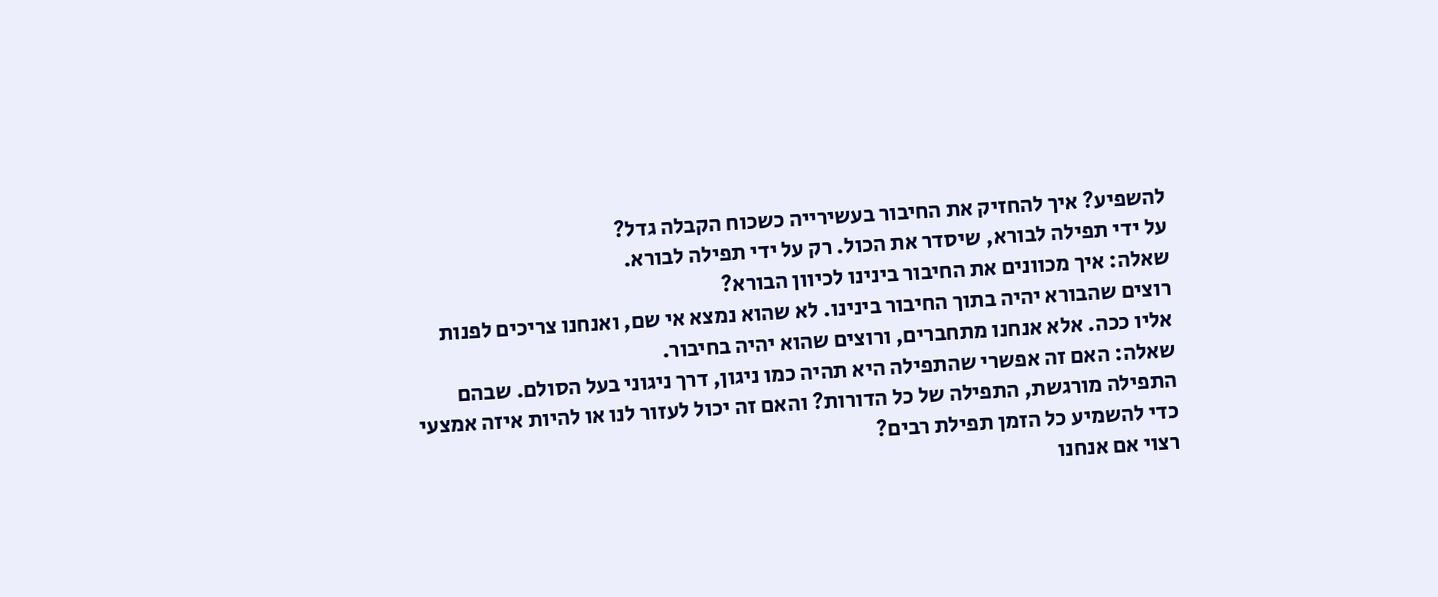להשפיע? איך להחזיק את החיבור בעשירייה כשכוח הקבלה גדל?
על ידי תפילה לבורא, שיסדר את הכול. רק על ידי תפילה לבורא.
שאלה: איך מכוונים את החיבור בינינו לכיוון הבורא?
רוצים שהבורא יהיה בתוך החיבור בינינו. לא שהוא נמצא אי שם, ואנחנו צריכים לפנות אליו ככה. אלא אנחנו מתחברים, ורוצים שהוא יהיה בחיבור.
שאלה: האם זה אפשרי שהתפילה היא תהיה כמו ניגון, דרך ניגוני בעל הסולם. שבהם התפילה מורגשת, התפילה של כל הדורות? והאם זה יכול לעזור לנו או להיות איזה אמצעי כדי להשמיע כל הזמן תפילת רבים?
רצוי אם אנחנו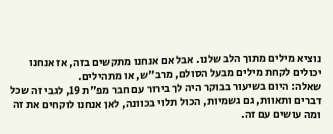נוציא מילים מתוך הלב שלנו. אבל אם אנחנו מתקשים בזה, אז אנחנו יכולים לקחת מילים מבעל הסולם, מרב"ש, או מתהילים.
שאלה: היום בשיעור בבוקר היה לך בירור עם חבר מפ"ת 19, לגבי זה שכל דברים ותאוות, גם גשמיות, הכול תלוי בכוונה, לאן אנחנו לוקחים את זה ומה עושים עם זה.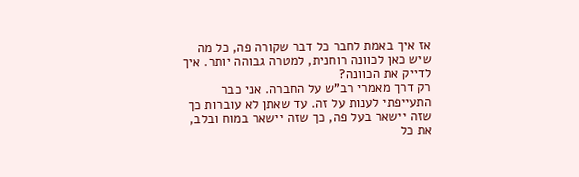אז איך באמת לחבר כל דבר שקורה פה, כל מה שיש כאן לכוונה רוחנית, למטרה גבוהה יותר. איך לדייק את הכוונה?
רק דרך מאמרי רב"ש על החברה. אני כבר התעייפתי לענות על זה. עד שאתן לא עוברות כך שזה יישאר בעל פה, כך שזה יישאר במוח ובלב, את כל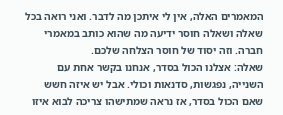המאמרים האלה, אין לי איתכן מה לדבר. ואני רואה בכל שאלה ושאלה חוסר ידיעה מה שהוא כותב במאמרי חברה. וזה יסוד של חוסר הצלחה שלכם.
שאלה: אצלנו הכול בסדר, אנחנו בקשר אחת עם השנייה, נפגשות, סדנאות וכולי. אבל יש איזה חשש שאם הכול בסדר, אז נראה שמתישהו צריכה לבוא איזו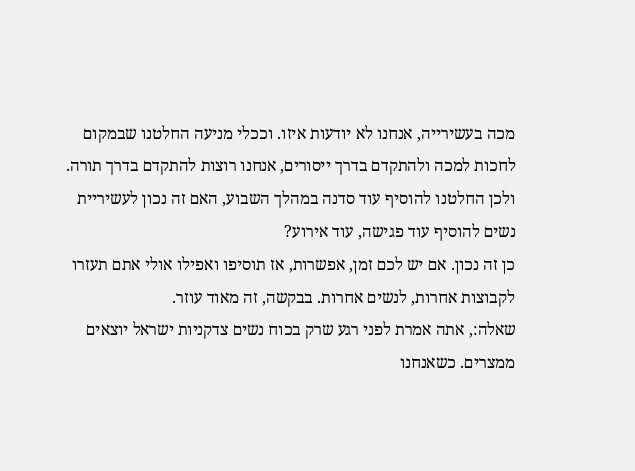מכה בעשירייה, אנחנו לא יודעות איזו. וככלי מניעה החלטנו שבמקום לחכות למכה ולהתקדם בדרך ייסורים, אנחנו רוצות להתקדם בדרך תורה. ולכן החלטנו להוסיף עוד סדנה במהלך השבוע, האם זה נכון לעשיריית נשים להוסיף עוד פגישה, עוד אירוע?
כן זה נכון. אם יש לכם זמן, אפשרות, אז תוסיפו ואפילו אולי אתם תעזרו לקבוצות אחרות, לנשים אחרות. בבקשה, זה מאוד עוזר.
שאלה:, אתה אמרת לפני רגע שרק בכוח נשים צדקניות ישראל יוצאים ממצרים. כשאנחנו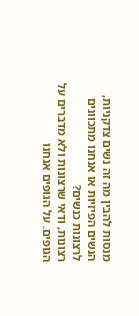מנסות להבין מה זה נשים צדקניות, הנשים הפיזיות או אנחנו מתכוונים לרצונות כנשים?
רצונות, ודאי שרצונות ולא מדברים על הגופים. על הגופים אנחנו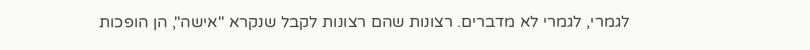לגמרי, לגמרי לא מדברים. רצונות שהם רצונות לקבל שנקרא "אישה", הן הופכות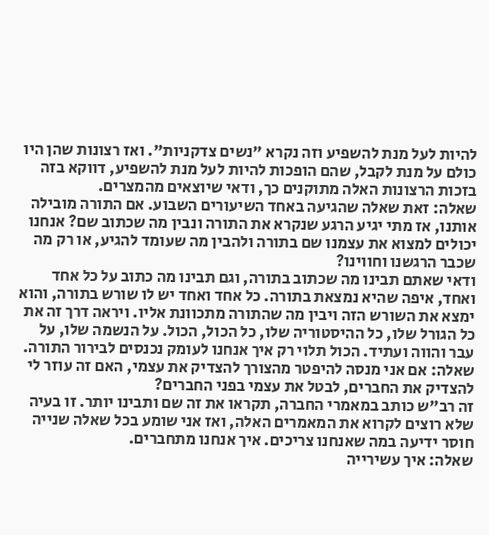להיות לעל מנת להשפיע וזה נקרא "נשים צדקניות". ואז רצונות שהן היו כולם על מנת לקבל, שהם הופכות להיות לעל מנת להשפיע, דווקא בזה בזכות הרצונות האלה מתוקנים כך, ודאי שיוצאים מהמצרים.
שאלה: זאת שאלה שהגיעה באחד השיעורים השבוע. אם התורה מובילה אותנו, אז מתי יגיע הרגע שנקרא את התורה ונבין מה שכתוב שם? אנחנו יכולים למצוא את עצמנו שם בתורה ולהבין מה שעומד להגיע, או רק מה שכבר הרגשנו וחווינו?
ודאי שאתם תבינו מה שכתוב בתורה, וגם תבינו מה כתוב על כל אחד ואחד, איפה שהיא נמצאת בתורה. כל אחד ואחד יש לו שורש בתורה, והוא ימצא את השורש הזה ויבין מה שהתורה מתכוונת אליו. ויראה דרך זה את כל הגורל שלו, כל ההיסטוריה שלו, כל הכול, הכול. על הנשמה שלו, על עבר והווה ועתיד. הכול תלוי רק איך אנחנו לעומק נכנסים לבירור התורה.
שאלה: אם אני מנסה להיפטר מהצורך להצדיק את עצמי, האם זה עוזר לי להצדיק את החברים, לבטל את עצמי בפני החברים?
זה רב"ש כותב במאמרי החברה, תקראו את זה שם ותבינו יותר. זו בעיה שלא רוצים לקרוא את המאמרים האלה, ואז אני שומע בכל שאלה שנייה חוסר ידיעה במה שאנחנו צריכים. איך אנחנו מתחברים.
שאלה: איך עשירייה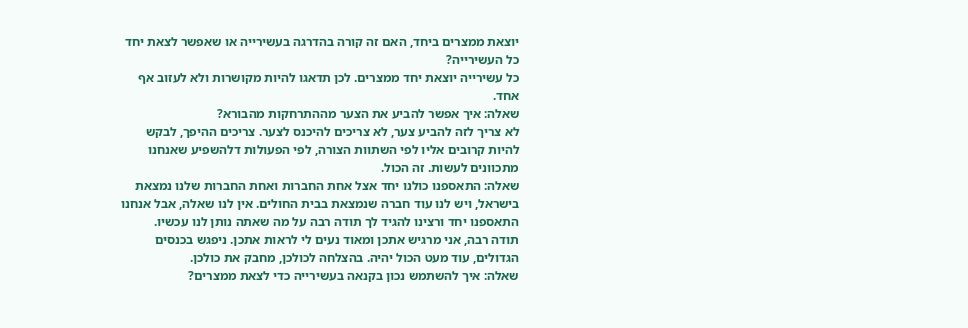יוצאת ממצרים ביחד, האם זה קורה בהדרגה בעשירייה או שאפשר לצאת יחד כל העשירייה?
כל עשירייה יוצאת יחד ממצרים. לכן תדאגו להיות מקושרות ולא לעזוב אף אחד.
שאלה: איך אפשר להביע את הצער מההתרחקות מהבורא?
לא צריך לזה להביע צער, לא צריכים להיכנס לצער. צריכים ההיפך, לבקש להיות קרובים אליו לפי השתוות הצורה, לפי הפעולות דלהשפיע שאנחנו מתכוונים לעשות. זה הכול.
שאלה: התאספנו כולנו יחד אצל אחת החברות ואחת החברות שלנו נמצאת בישראל, ויש לנו עוד חברה שנמצאת בבית החולים. אין לנו שאלה, אבל אנחנו התאספנו יחד ורצינו להגיד לך תודה רבה על מה שאתה נותן לנו עכשיו.
תודה רבה, אני מרגיש אתכן ומאוד נעים לי לראות אתכן. ניפגש בכנסים הגדולים, עוד מעט הכול יהיה. בהצלחה לכולכן, מחבק את כולכן.
שאלה: איך להשתמש נכון בקנאה בעשירייה כדי לצאת ממצרים?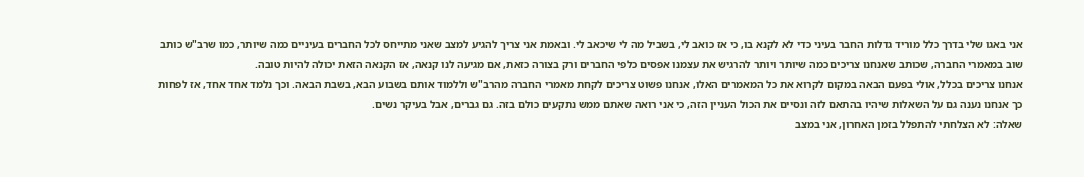אני באגו שלי בדרך כלל מוריד גדלות החבר בעיני כדי לא לקנא בו, כי אז כואב לי, בשביל מה לי שיכאב לי. ובאמת אני צריך להגיע למצב שאני מתייחס לכל החברים בעיניים כמה שיותר, כמו שרב"ש כותב שוב במאמרי החברה, שכותב שאנחנו צריכים כמה שיותר ויותר להרגיש את עצמנו אפסים כלפי החברים ורק בצורה כזאת, אם מגיעה לנו קנאה, אז הקנאה הזאת יכולה להיות טובה.
אנחנו צריכים בכלל, אולי בפעם הבאה במקום לקרוא את כל המאמרים האלו, אנחנו פשוט צריכים לקחת מאמרי החברה מהרב"ש וללמוד אותם בשבוע הבא, בשבת הבאה. וכך נלמד אחד אחד, אז לפחות כך אנחנו נענה גם על השאלות שיהיו בהתאם לזה ונסיים את הכול העניין הזה, כי אני רואה שאתם ממש נתקעים כולם בזה. גם גברים, אבל בעיקר נשים.
שאלה: לא הצלחתי להתפלל בזמן האחרון, אני במצב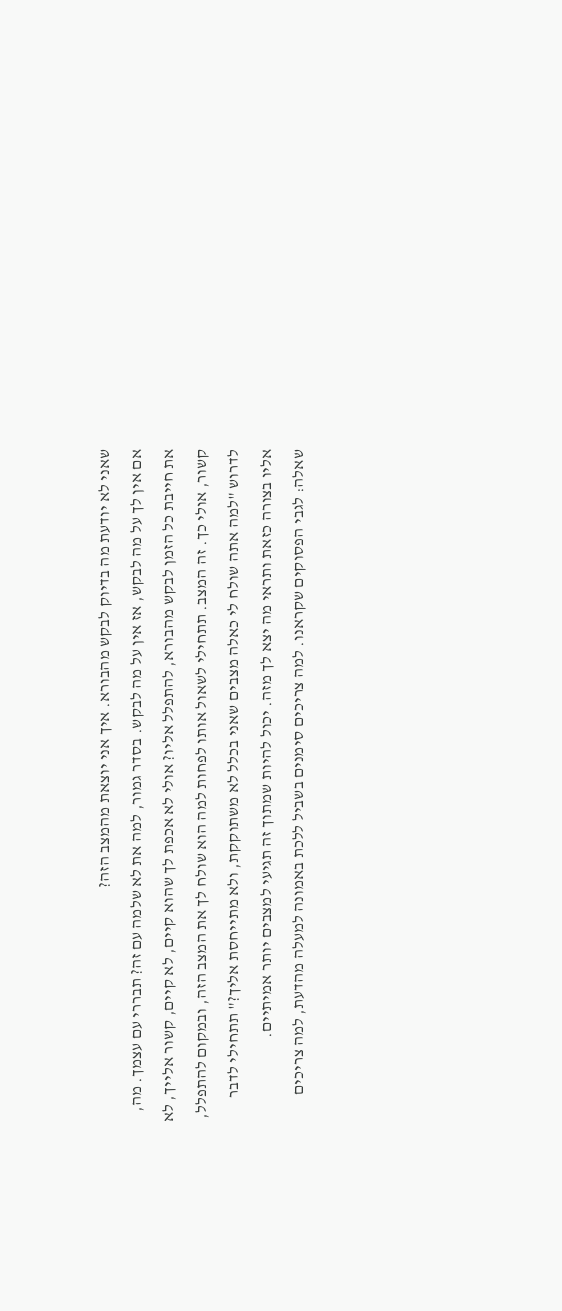שאני לא יודעת מה בדיוק לבקש מהבורא. איך אני יוצאת מהמצב הזה?
אם אין לך על מה לבקש, אז אין על מה לבקש. בסדר גמור, למה את לא שלמה עם זה? תבררי עם עצמך. מה, את חייבת כל הזמן לבקש מהבורא, להתפלל אליו? אולי לא אכפת לך שהוא קיים, לא קיים, קשור אלייך, לא קשור, אולי כך. זה המצב. תתחילי לשאול אותו לפחות למה הוא שולח לך את המצב הזה, ובמקום להתפלל, לדרוש "למה אתה שולח לי כאלה מצבים שאני בכלל לא משתוקקת, ולא מתייחסת אליך?" תתחילי לדבר אליו בצורה כזאת ותראי מה יצא לך מזה. יכול להיות שמתוך זה תגיעי למצבים יותר אמיתיים.
שאלה: לגבי הפסוקים שקראנו. למה צריכים סימנים בשביל ללכת באמונה למעלה מהדעת, למה צריכים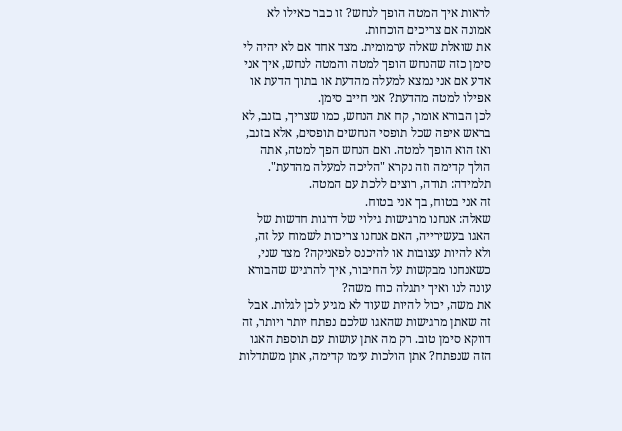לראות איך המטה הופך לנחש? זו כבר כאילו לא אמונה אם צריכים הוכחות.
את שואלת שאלה ערמומית. מצד אחד אם לא יהיה לי סימן כזה שהנחש הופך למטה והמטה לנחש, איך אני אדע אם אני נמצא למעלה מהדעת או בתוך הדעת או אפילו למטה מהדעת? אני חייב סימן.
לכן הבורא אומר, קח את הנחש, כמו שצריך, בזנב, לא בראש איפה שכל תופסי הנחשים תופסים, אלא בזנב, ואז הוא הופך למטה. ואם הנחש הפך למטה, אתה הולך קדימה וזה נקרא "הליכה למעלה מהדעת".
תלמידה: תודה, רוצים ללכת עם המטה.
זה אני בטוח, בך אני בטוח.
שאלה: אנחנו מרגישות גילוי של דרגות חדשות של האגו בעשירייה, האם אנחנו צריכות לשמוח על זה, ולא להיות עצובות או להיכנס לפאניקה? מצד שני, כשאנחנו מבקשות על החיבור, איך להרגיש שהבורא עונה לנו ואיך יתגלה כוח משה?
את משה, יכול להיות שעוד לא מגיע לכן לגלות. אבל זה שאתן מרגישות שהאגו שלכם נפתח יותר ויותר, זה דווקא סימן טוב. רק מה אתן עושות עם תוספת האגו הזה שנפתח? אתן הולכות עימו קדימה, אתן משתדלות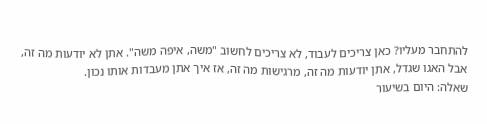להתחבר מעליו? כאן צריכים לעבוד, לא צריכים לחשוב "משה, איפה משה". אתן לא יודעות מה זה, אבל האגו שגדל, אתן יודעות מה זה, מרגישות מה זה, אז איך אתן מעבדות אותו נכון.
שאלה: היום בשיעור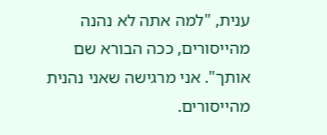ענית, "למה אתה לא נהנה מהייסורים, ככה הבורא שם אותך". אני מרגישה שאני נהנית מהייסורים.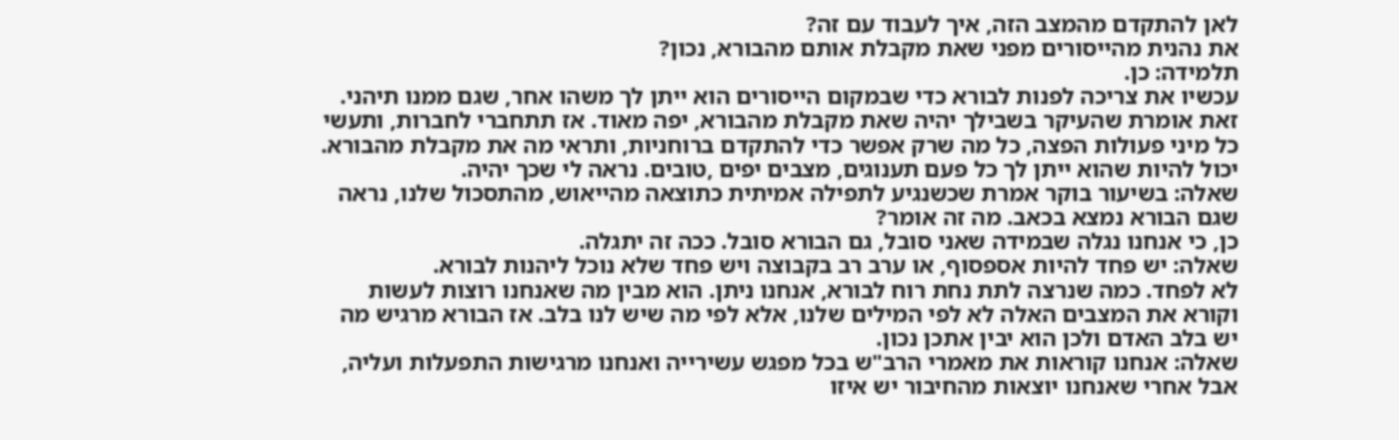לאן להתקדם מהמצב הזה, איך לעבוד עם זה?
את נהנית מהייסורים מפני שאת מקבלת אותם מהבורא, נכון?
תלמידה: כן.
עכשיו את צריכה לפנות לבורא כדי שבמקום הייסורים הוא ייתן לך משהו אחר, שגם ממנו תיהני. זאת אומרת שהעיקר בשבילך יהיה שאת מקבלת מהבורא, יפה מאוד. אז תתחברי לחברות, ותעשי כל מיני פעולות הפצה, כל מה שרק אפשר כדי להתקדם ברוחניות, ותראי מה את מקבלת מהבורא. יכול להיות שהוא ייתן לך כל פעם תענוגים, מצבים יפים ,טובים. נראה לי שכך יהיה.
שאלה: בשיעור בוקר אמרת שכשנגיע לתפילה אמיתית כתוצאה מהייאוש, מהתסכול שלנו, נראה שגם הבורא נמצא בכאב. מה זה אומר?
כן, כי אנחנו נגלה שבמידה שאני סובל, גם הבורא סובל. ככה זה יתגלה.
שאלה: יש פחד להיות אספסוף, או ערב רב בקבוצה ויש פחד שלא נוכל ליהנות לבורא.
לא לפחד. כמה שנרצה לתת נחת רוח לבורא, אנחנו ניתן. הוא מבין מה שאנחנו רוצות לעשות וקורא את המצבים האלה לא לפי המילים שלנו, אלא לפי מה שיש לנו בלב. אז הבורא מרגיש מה יש בלב האדם ולכן הוא יבין אתכן נכון.
שאלה: אנחנו קוראות את מאמרי הרב"ש בכל מפגש עשירייה ואנחנו מרגישות התפעלות ועליה, אבל אחרי שאנחנו יוצאות מהחיבור יש איזו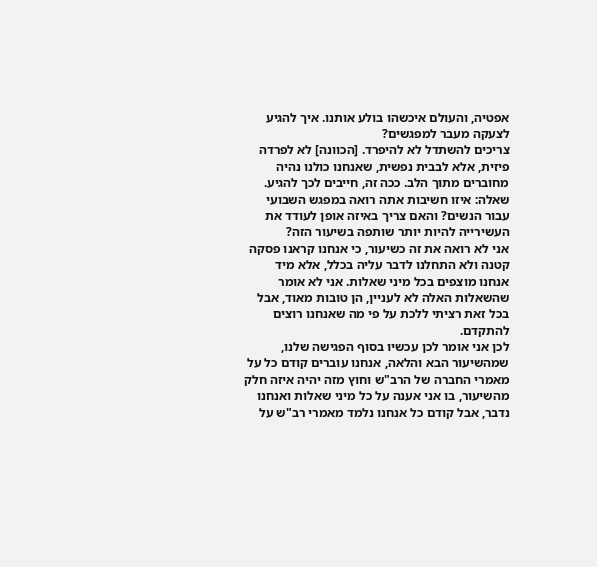אפטיה, והעולם איכשהו בולע אותנו. איך להגיע לצעקה מעבר למפגשים?
צריכים להשתדל לא להיפרד. [הכוונה] לא לפרדה פיזית, אלא לבבית נפשית, שאנחנו כולנו נהיה מחוברים מתוך הלב. ככה זה, חייבים לכך להגיע.
שאלה: איזו חשיבות אתה רואה במפגש השבועי עבור הנשים? והאם צריך באיזה אופן לעודד את העשירייה להיות יותר שותפה בשיעור הזה?
אני לא רואה את זה כשיעור, כי אנחנו קראנו פסקה קטנה ולא התחלנו לדבר עליה בכלל, אלא מיד אנחנו מוצפים בכל מיני שאלות. אני לא אומר שהשאלות האלה לא לעניין, הן טובות מאוד, אבל בכל זאת רציתי ללכת על פי מה שאנחנו רוצים להתקדם.
לכן אני אומר לכן עכשיו בסוף הפגישה שלנו, שמהשיעור הבא והלאה, אנחנו עוברים קודם כל על מאמרי החברה של הרב"ש וחוץ מזה יהיה איזה חלק מהשיעור, בו אני אענה על כל מיני שאלות ואנחנו נדבר, אבל קודם כל אנחנו נלמד מאמרי רב"ש על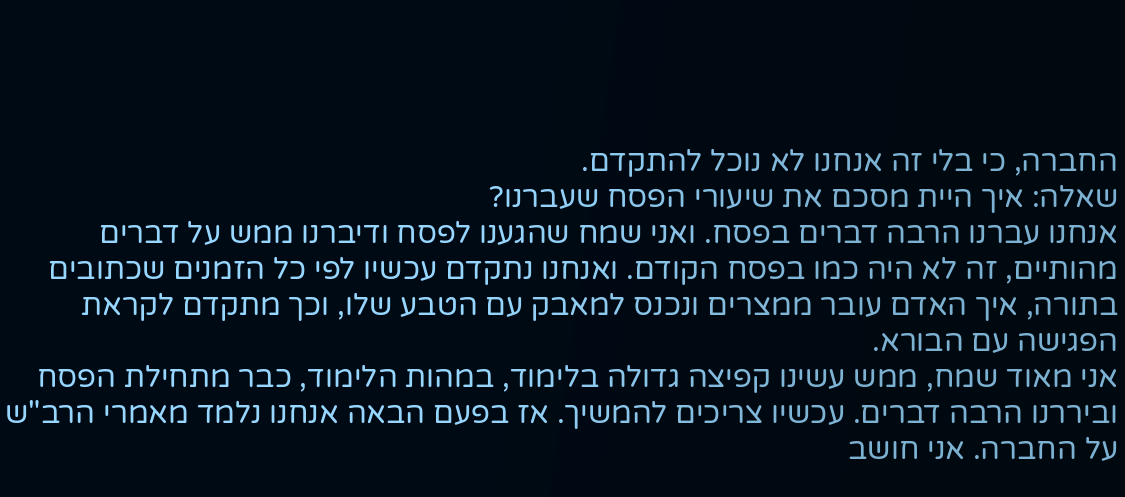החברה, כי בלי זה אנחנו לא נוכל להתקדם.
שאלה: איך היית מסכם את שיעורי הפסח שעברנו?
אנחנו עברנו הרבה דברים בפסח. ואני שמח שהגענו לפסח ודיברנו ממש על דברים מהותיים, זה לא היה כמו בפסח הקודם. ואנחנו נתקדם עכשיו לפי כל הזמנים שכתובים בתורה, איך האדם עובר ממצרים ונכנס למאבק עם הטבע שלו, וכך מתקדם לקראת הפגישה עם הבורא.
אני מאוד שמח, ממש עשינו קפיצה גדולה בלימוד, במהות הלימוד, כבר מתחילת הפסח וביררנו הרבה דברים. עכשיו צריכים להמשיך. אז בפעם הבאה אנחנו נלמד מאמרי הרב"ש על החברה. אני חושב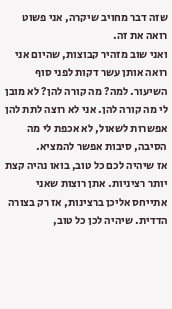שזה דבר מחויב שיקרה, אני פשוט רואה את זה.
ואני שוב מזהיר קבוצות, שהיום אני רואה אותן עשר דקות לפני סוף השיעור. למה? מה קורה להן? לא מובן לי מה קורה להן. אני לא רוצה לתת להן אפשרות לשאול, לא אכפת לי מה הסיבה, סיבות אפשר להמציא.
אז שיהיה לכם כל טוב, בואו נהיה קצת יותר רציניות. אתן רוצות שאני אתייחס אליכן ברצינות, אז רק בצורה הדדית. שיהיה לכן כל טוב,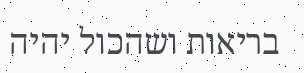בריאות ושהכול יהיה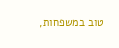טוב במשפחות,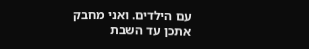עם הילדים. ואני מחבק אתכן עד השבת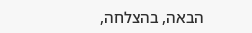הבאה, בהצלחה,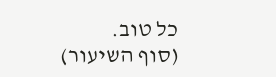כל טוב.
(סוף השיעור)